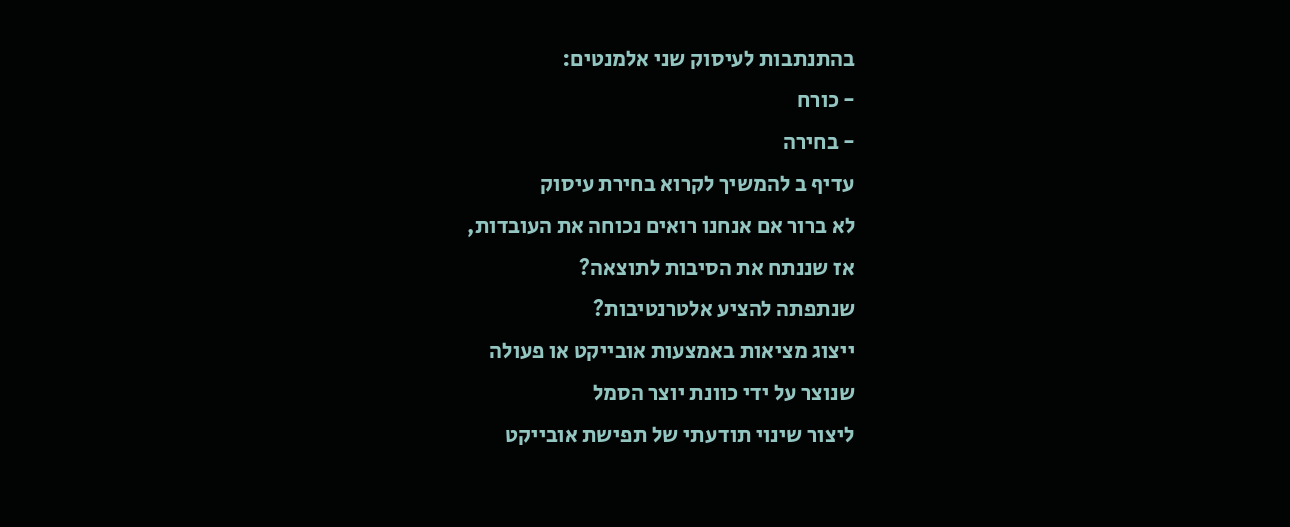בהתנתבות לעיסוק שני אלמנטים:
- כורח
- בחירה
עדיף ב להמשיך לקרוא בחירת עיסוק
לא ברור אם אנחנו רואים נכוחה את העובדות,
אז שננתח את הסיבות לתוצאה?
שנתפתה להציע אלטרנטיבות?
ייצוג מציאות באמצעות אובייקט או פעולה
שנוצר על ידי כוונת יוצר הסמל
ליצור שינוי תודעתי של תפישת אובייקט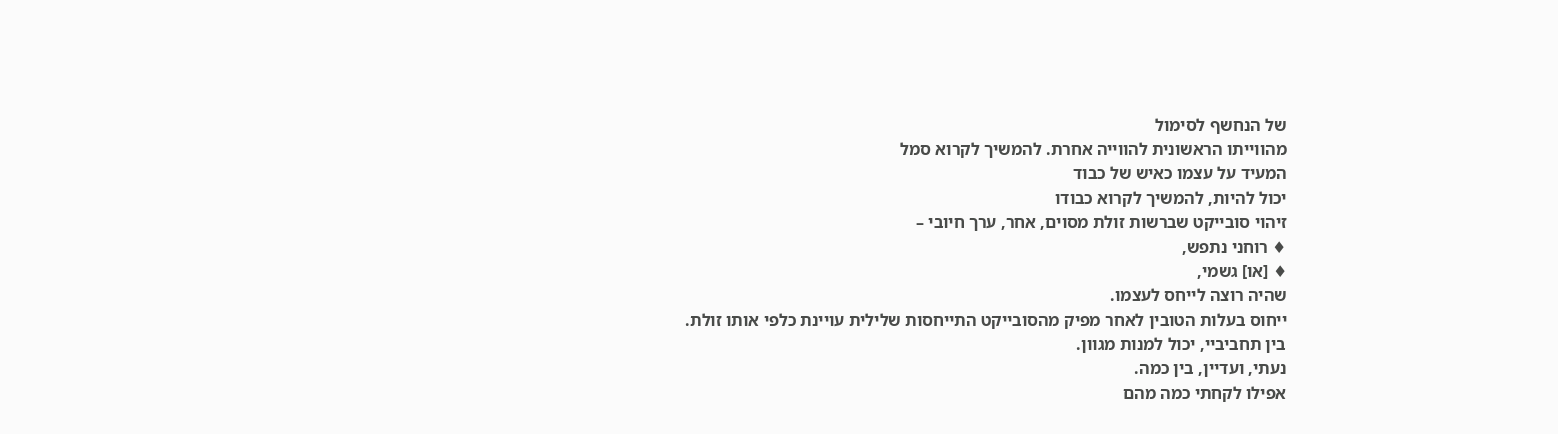של הנחשף לסימול
מהווייתו הראשונית להווייה אחרת. להמשיך לקרוא סמל
המעיד על עצמו כאיש של כבוד
יכול להיות, להמשיך לקרוא כבודו
זיהוי סובייקט שברשות זולת מסוים, אחר, ערך חיובי –
♦ רוחני נתפש,
♦ [או] גשמי,
שהיה רוצה לייחס לעצמו.
ייחוס בעלות הטובין לאחר מפיק מהסובייקט התייחסות שלילית עויינת כלפי אותו זולת.
בין תחביביי, יכול למנות מגוון.
נעתי, ועדיין, בין כמה.
אפילו לקחתי כמה מהם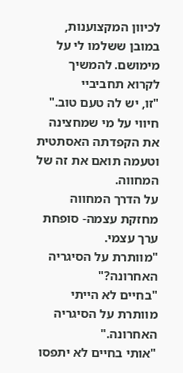לכיוון המקצוענות, במובן ששלמו לי על מימושם. להמשיך לקרוא תחביביי
"זו, יש לה טעם טוב."
חיווי על מי שמחצינה את הקפדתה האסתטית וטעמה תואם את זה של המחווה.
על הדרך המחווה מחזקת עצמה- סופחת ערך עצמי.
"מוותרת על הסיגריה האחרונה?"
"בחיים לא הייתי מוותרת על הסיגריה האחרונה."
"אותי בחיים לא יתפסו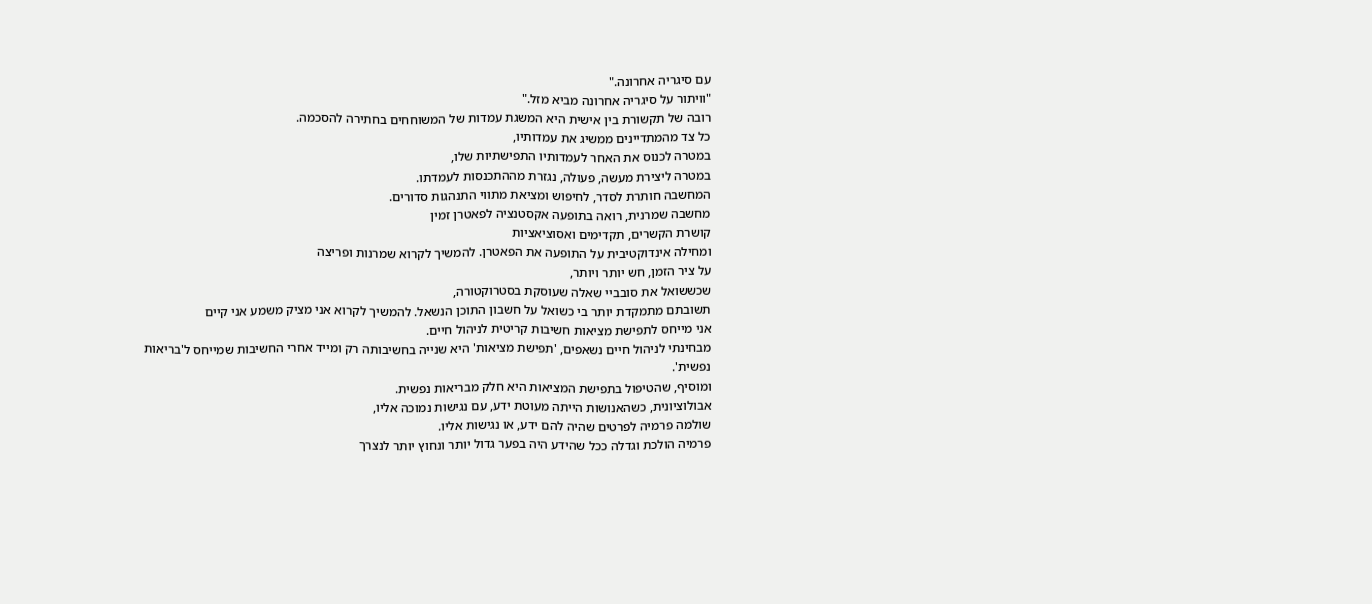עם סיגריה אחרונה."
"וויתור על סיגריה אחרונה מביא מזל."
רובה של תקשורת בין אישית היא המשגת עמדות של המשוחחים בחתירה להסכמה.
כל צד מהמתדיינים ממשיג את עמדותיו,
במטרה לכנוס את האחר לעמדותיו התפישתיות שלו,
במטרה ליצירת מעשה, פעולה, נגזרת מההתכנסות לעמדתו.
המחשבה חותרת לסדר, לחיפוש ומציאת מתווי התנהגות סדורים.
מחשבה שמרנית, רואה בתופעה אקסטנציה לפאטרן זמין
קושרת הקשרים, תקדימים ואסוציאציות
ומחילה אינדוקטיבית על התופעה את הפאטרן. להמשיך לקרוא שמרנות ופריצה
על ציר הזמן, חש יותר ויותר,
שכששואל את סובביי שאלה שעוסקת בסטרוקטורה,
תשובתם מתמקדת יותר בי כשואל על חשבון התוכן הנשאל. להמשיך לקרוא אני מציק משמע אני קיים
אני מייחס לתפישת מציאות חשיבות קריטית לניהול חיים.
מבחינתי לניהול חיים נשאפים, 'תפישת מציאות' היא שנייה בחשיבותה רק ומייד אחרי החשיבות שמייחס ל'בריאות נפשית'.
ומוסיף, שהטיפול בתפישת המציאות היא חלק מבריאות נפשית.
אבולוציונית, כשהאנושות הייתה מעוטת ידע, עם נגישות נמוכה אליו,
שולמה פרמיה לפרטים שהיה להם ידע, או נגישות אליו.
פרמיה הולכת וגדלה ככל שהידע היה בפער גדול יותר ונחוץ יותר לנצרך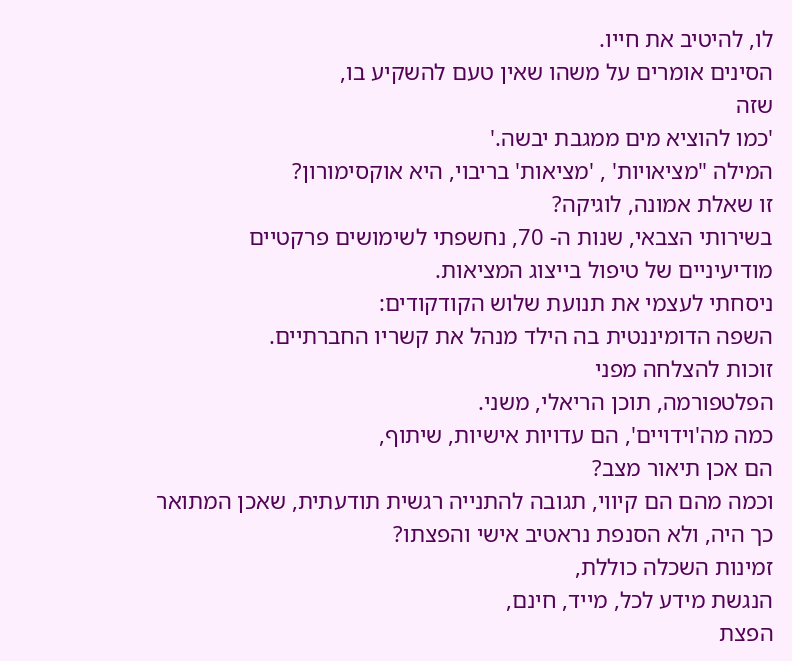לו, להיטיב את חייו.
הסינים אומרים על משהו שאין טעם להשקיע בו,
שזה
'כמו להוציא מים ממגבת יבשה.'
המילה "מציאויות' , 'מציאות' בריבוי, היא אוקסימורון?
זו שאלת אמונה, לוגיקה?
בשירותי הצבאי, שנות ה- 70, נחשפתי לשימושים פרקטיים מודיעיניים של טיפול בייצוג המציאות.
ניסחתי לעצמי את תנועת שלוש הקודקודים:
השפה הדומיננטית בה הילד מנהל את קשריו החברתיים.
זוכות להצלחה מפני
הפלטפורמה, תוכן הריאלי, משני.
כמה מה'וידויים', הם עדויות אישיות, שיתוף,
הם אכן תיאור מצב?
וכמה מהם הם קיווי, תגובה להתנייה רגשית תודעתית, שאכן המתואר כך היה, ולא הסנפת נראטיב אישי והפצתו?
זמינות השכלה כוללת,
הנגשת מידע לכל, מייד, חינם,
הפצת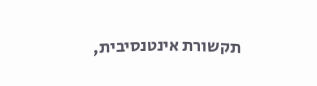תקשורת אינטנסיבית,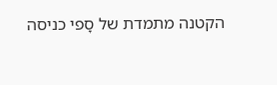הקטנה מתמדת של סָפי כניסה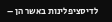לדיסציפלינות באשר הן –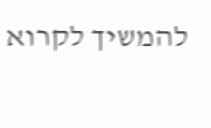להמשיך לקרוא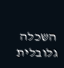השכלה גלובלית